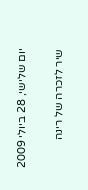יום שלישי, 28 ביולי 2009

שיר לזכרה של רינה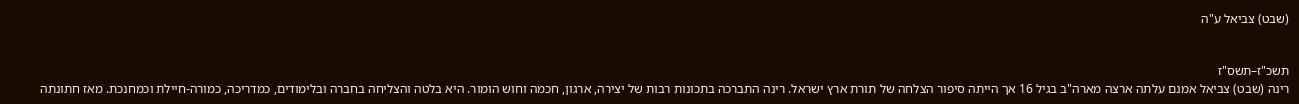(שבט) צביאל ע"ה


תשכ"ז–תשס"ז
רינה (שבט) צביאל אמנם עלתה ארצה מארה"ב בגיל 16 אך הייתה סיפור הצלחה של תורת ארץ ישראל. רינה התברכה בתכונות רבות של יצירה, ארגון, חכמה וחוש הומור. היא בלטה והצליחה בחברה ובלימודים, כמדריכה, כמורה-חיילת וכמחנכת. מאז חתונתה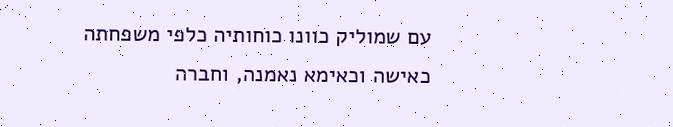עם שמוליק כוונו כוחותיה כלפי משפחתה כאישה וכאימא נאמנה, וחברה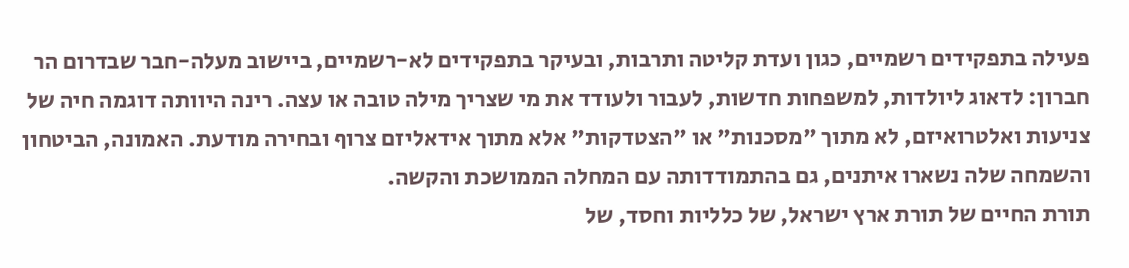פעילה בתפקידים רשמיים, כגון ועדת קליטה ותרבות, ובעיקר בתפקידים לא-רשמיים, ביישוב מעלה-חבר שבדרום הר חברון: לדאוג ליולדות, למשפחות חדשות, לעבור ולעודד את מי שצריך מילה טובה או עצה. רינה היוותה דוגמה חיה של צניעות ואלטרואיזם, לא מתוך "מסכנות" או "הצטדקות" אלא מתוך אידאליזם צרוף ובחירה מודעת. האמונה, הביטחון והשמחה שלה נשארו איתנים, גם בהתמודדותה עם המחלה הממושכת והקשה.
תורת החיים של תורת ארץ ישראל, של כלליות וחסד, של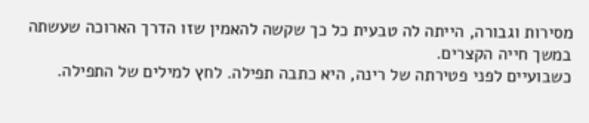מסירות וגבורה, הייתה לה טבעית כל כך שקשה להאמין שזו הדרך הארוכה שעשתה במשך חייה הקצרים.
כשבועיים לפני פטירתה של רינה, היא כתבה תפילה. לחץ למילים של התפילה.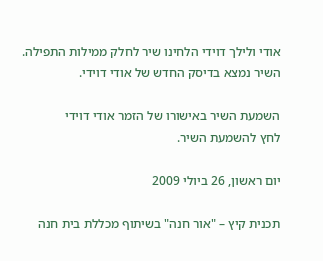אודי ולילך דוידי הלחינו שיר לחלק ממילות התפילה.
השיר נמצא בדיסק החדש של אודי דוידי.

השמעת השיר באישורו של הזמר אודי דוידי
לחץ להשמעת השיר.

יום ראשון, 26 ביולי 2009

תכנית קיץ – "אור חנה" בשיתוף מכללת בית חנה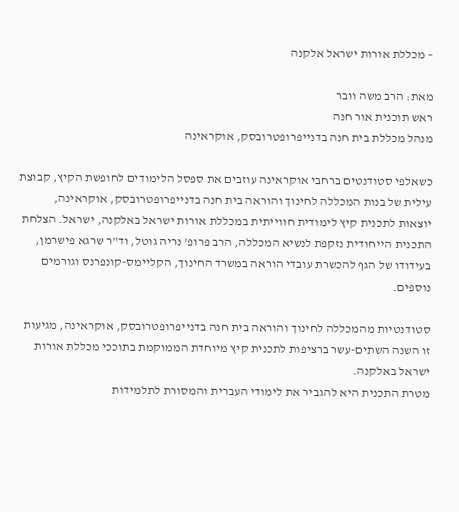– מכללת אורות ישראל אלקנה

מאת: הרב משה וובר
ראש תוכנית אור חנה
מנהל מכללת בית חנה בדנייפרופטרובסק, אוקראינה

כשאלפי סטודנטים ברחבי אוקראינה עוזבים את ספסל הלימודים לחופשת הקיץ, קבוצת עילית של בנות המכללה לחינוך והוראה בית חנה בדנייפרופטרובסק, אוקראינה, יוצאות לתכנית קיץ לימודית חווייתית במכללת אורות ישראל באלקנה, ישראל. הצלחת התכנית הייחודית נזקפת לנשיא המכללה, הרב פרופ' נריה גוטל, וד"ר שרגא פישרמן, בעידודו של הגף להכשרת עובדי הוראה במשרד החינוך, הקליימס-קונפרנס וגורמים נוספים.

סטודנטיות מהמכללה לחינוך והוראה בית חנה בדנייפרופטרובסק, אוקראינה, מגיעות זו השנה השתים-עשר ברציפות לתכנית קיץ מיוחדת הממוקמת בתוככי מכללת אורות ישראל באלקנה.
מטרת התכנית היא להגביר את לימודי העברית והמסורת לתלמידות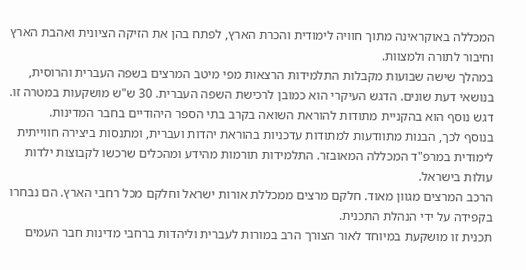המכללה באוקראינה מתוך חוויה לימודית והכרת הארץ, לפתח בהן את הזיקה הציונית ואהבת הארץ וחיבור לתורה ולמצוות.
במהלך שישה שבועות מקבלות התלמידות הרצאות מפי מיטב המרצים בשפה העברית והרוסית, בנושאי דעת שונים. הדגש העיקרי הוא כמובן לרכישת השפה העברית. 30 ש"ש מושקעות במטרה זו. דגש נוסף הוא בהקניית מתודות להוראת השואה בקרב בתי הספר היהודיים בחבר המדינות.
בנוסף לכך, הבנות מתוודעות למתודות עדכניות בהוראת יהדות ועברית, ומתנסות ביצירה חווייתית לימודית במרפ"ד המכללה המאובזר. התלמידות תורמות מהידע ומהכלים שרכשו לקבוצות ילדות עולות בישראל.
הרכב המרצים מגוון מאוד. חלקם מרצים ממכללת אורות ישראל וחלקם מכל רחבי הארץ. הם נבחרו בקפידה על ידי הנהלת התכנית.
תכנית זו מושקעת במיוחד לאור הצורך הרב במורות לעברית וליהדות ברחבי מדינות חבר העמים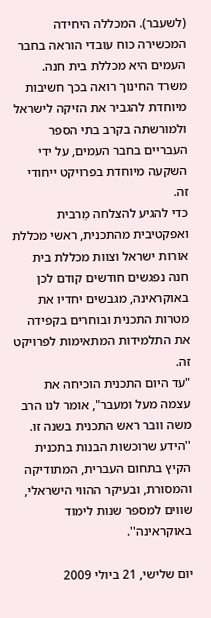(לשעבר). המכללה היחידה המכשירה כוח עובדי הוראה בחבר העמים היא מכללת בית חנה. משרד החינוך רואה בכך חשיבות מיוחדת להגביר את הזיקה לישראל ולמורשתה בקרב בתי הספר העבריים בחבר העמים, על ידי השקעה מיוחדת בפרויקט ייחודי זה.
כדי להגיע להצלחה מֵרבית ואפקטיבית מהתכנית, ראשי מכללת אורות ישראל וצוות מכללת בית חנה נפגשים חודשים קודם לכן באוקראינה, מגבשים יחדיו את מטרות התכנית ובוחרים בקפידה את התלמידות המתאימות לפרויקט זה.
"עד היום התכנית הוכיחה את עצמה מעל ומעבר", אומר לנו הרב משה וובר ראש התכנית בשנה זו. ''הידע שרוכשות הבנות בתכנית הקיץ בתחום העברית, המתודיקה והמסורת, ובעיקר ההווי הישראלי, שווים למספר שנות לימוד באוקראינה''.

יום שלישי, 21 ביולי 2009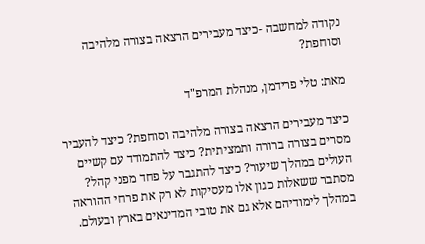נקודה למחשבה -כיצד מעבירים הרצאה בצורה מלהיבה וסוחפת?

מאת: טלי פרידמן, מנהלת המרפ"ד

כיצד מעבירים הרצאה בצורה מלהיבה וסוחפת? כיצד להעביר מסרים בצורה ברורה ותמציתית? כיצד להתמודד עם קשיים העולים במהלך שיעור? כיצד להתגבר על פחד מפני קהל? מסתבר ששאלות כגון אלו מעסיקות לא רק את פרחי ההוראה במהלך לימודיהם אלא גם את טובי המדינאים בארץ ובעולם.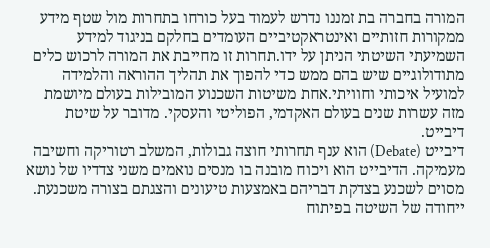המורה בחברה בת זמננו נדרש לעמוד בעל כורחו בתחרות מול שטף מידע ממקורות חזותיים ואינטראקטיביים העומדים בחלקם בניגוד למידע השמיעתי השיטתי הניתן על ידו.תחרות זו מחייבת את המורה לרכוש כלים מתודולוגיים שיש בהם ממש כדי להפוך את תהליך ההוראה והלמידה למועיל איכותי וחוויתי.אחת משיטות השכנוע המובילות בעולם מיושמת מזה עשרות שנים בעולם האקדמי, הפוליטי והעסקי. מדובר על שיטת דיבייט.
דיבייט (Debate) הוא ענף תחרותי חוצה גבולות, המשלב רטוריקה וחשיבה מעמיקה. הדיבייט הוא ויכוח מובנה בו מנסים נואמים משני צדדיו של נושא מסוים לשכנע בצדקת דבריהם באמצעות טיעונים והצגתם בצורה משכנעת. ייחודה של השיטה בפיתוח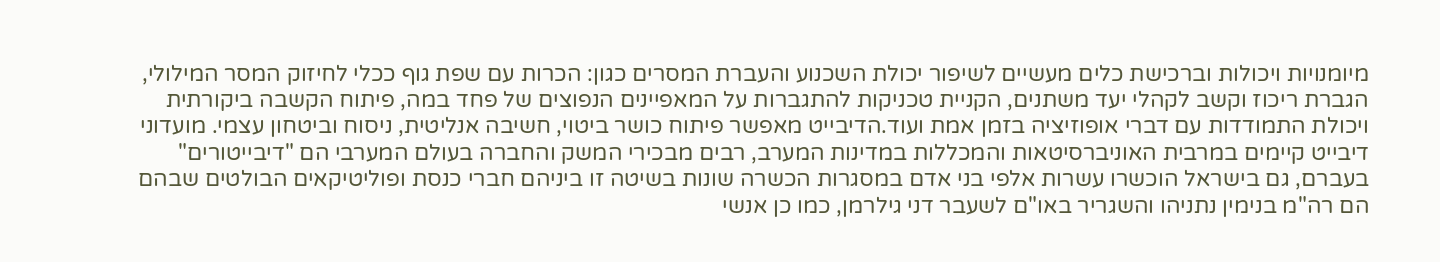מיומנויות ויכולות וברכישת כלים מעשיים לשיפור יכולת השכנוע והעברת המסרים כגון: הכרות עם שפת גוף ככלי לחיזוק המסר המילולי, הגברת ריכוז וקשב לקהלי יעד משתנים, הקניית טכניקות להתגברות על המאפיינים הנפוצים של פחד במה, פיתוח הקשבה ביקורתית ויכולת התמודדות עם דברי אופוזיציה בזמן אמת ועוד.הדיבייט מאפשר פיתוח כושר ביטוי, חשיבה אנליטית, ניסוח וביטחון עצמי. מועדוני דיבייט קיימים במרבית האוניברסיטאות והמכללות במדינות המערב, רבים מבכירי המשק והחברה בעולם המערבי הם "דיבייטורים" בעברם, גם בישראל הוכשרו עשרות אלפי בני אדם במסגרות הכשרה שונות בשיטה זו ביניהם חברי כנסת ופוליטיקאים הבולטים שבהם הם רה"מ בנימין נתניהו והשגריר באו"ם לשעבר דני גילרמן, כמו כן אנשי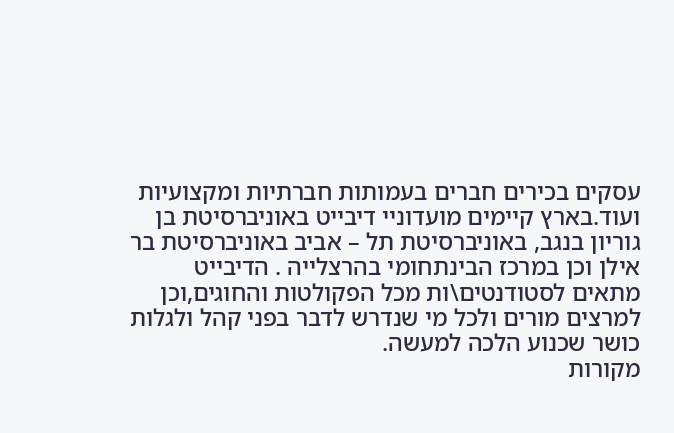עסקים בכירים חברים בעמותות חברתיות ומקצועיות ועוד.בארץ קיימים מועדוניי דיבייט באוניברסיטת בן גוריון בנגב, באוניברסיטת תל – אביב באוניברסיטת בר אילן וכן במרכז הבינתחומי בהרצלייה . הדיבייט מתאים לסטודנטים\ות מכל הפקולטות והחוגים,וכן למרצים מורים ולכל מי שנדרש לדבר בפני קהל ולגלות כושר שכנוע הלכה למעשה.
מקורות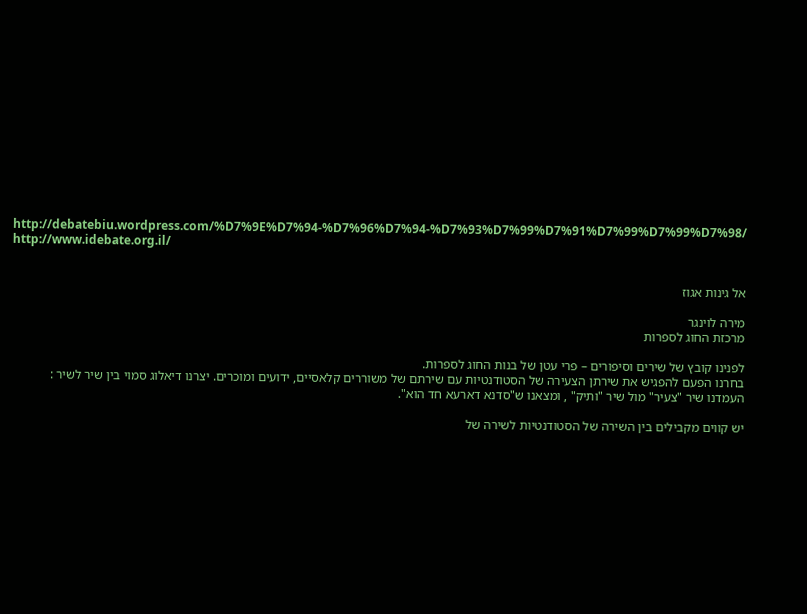http://debatebiu.wordpress.com/%D7%9E%D7%94-%D7%96%D7%94-%D7%93%D7%99%D7%91%D7%99%D7%99%D7%98/
http://www.idebate.org.il/


אל גינות אגוז

מירה לוינגר
מרכזת החוג לספרות

לפנינו קובץ של שירים וסיפורים – פרי עטן של בנות החוג לספרות.
בחרנו הפעם להפגיש את שירתן הצעירה של הסטודנטיות עם שירתם של משוררים קלאסיים, ידועים ומוכרים. יצרנו דיאלוג סמוי בין שיר לשיר : העמדנו שיר "צעיר" מול שיר "ותיק" , ומצאנו ש"סדנא דארעא חד הוא".

יש קווים מקבילים בין השירה של הסטודנטיות לשירה של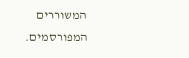המשוררים המפורסמים.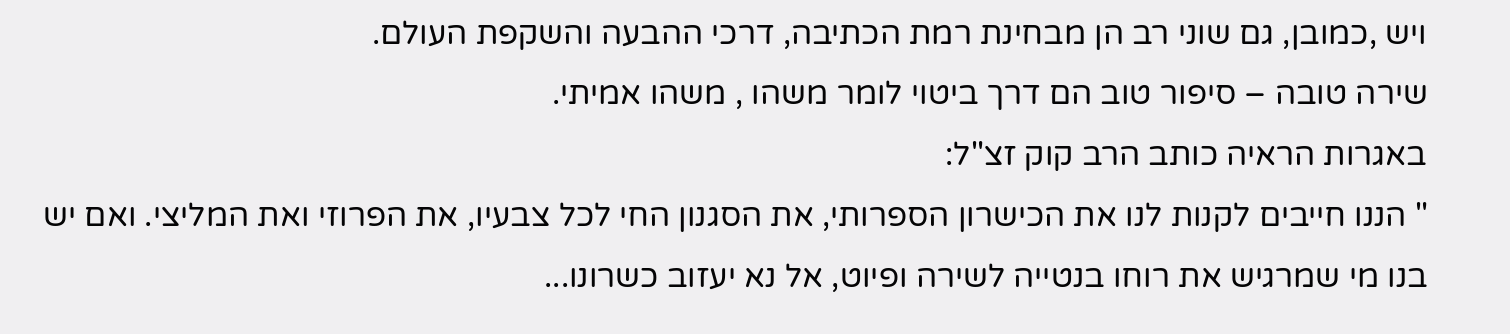ויש ,כמובן, גם שוני רב הן מבחינת רמת הכתיבה, דרכי ההבעה והשקפת העולם.
שירה טובה – סיפור טוב הם דרך ביטוי לומר משהו , משהו אמיתי.
באגרות הראיה כותב הרב קוק זצ"ל:
" הננו חייבים לקנות לנו את הכישרון הספרותי, את הסגנון החי לכל צבעיו, את הפרוזי ואת המליצי. ואם יש בנו מי שמרגיש את רוחו בנטייה לשירה ופיוט, אל נא יעזוב כשרונו...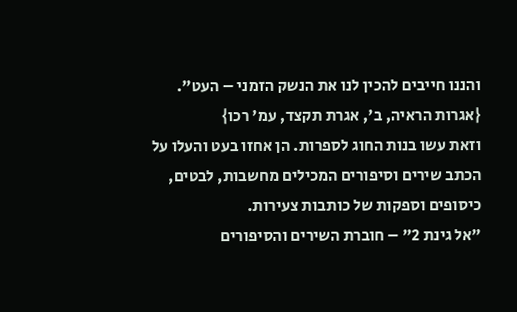והננו חייבים להכין לנו את הנשק הזמני – העט".
{אגרות הראיה, ב', אגרת תקצד, עמ' רכו}
וזאת עשו בנות החוג לספרות. הן אחזו בעט והעלו על הכתב שירים וסיפורים המכילים מחשבות, לבטים, כיסופים וספקות של כותבות צעירות.
"אל גינת 2" – חוברת השירים והסיפורים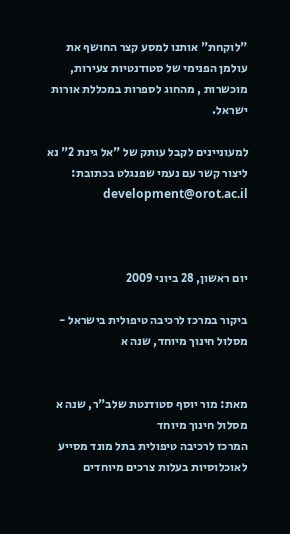"לוקחת" אותנו למסע קצר החושף את עולמן הפנימי של סטודנטיות צעירות, מוכשרות , מהחוג לספרות במכללת אורות ישראל.

למעוניינים לקבל עותק של "אל גינת 2" נא ליצור קשר עם נעמי שפנגלט בכתובת: development@orot.ac.il



יום ראשון, 28 ביוני 2009

ביקור במרכז לרכיבה טיפולית בישראל - מסלול חינוך מיוחד, שנה א


מאת: מור יוסף סטודנטת שלב"ר, שנה א
מסלול חינוך מיוחד
המרכז לרכיבה טיפולית בתל מונד מסייע לאוכלוסיות בעלות צרכים מיוחדים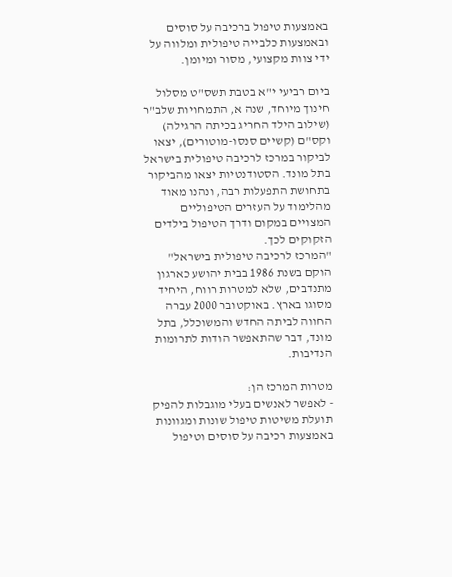באמצעות טיפול ברכיבה על סוסים ובאמצעות כלבייה טיפולית ומלווה על ידי צוות מקצועי, מסור ומיומן.

ביום רביעי י"א בטבת תשס"ט מסלול חינוך מיוחד, שנה א, התמחויות שלב"ר (שילוב הילד החריג בכיתה הרגילה) וקס"ם (קשיים סנסו-מוטורים), יצאו לביקור במרכז לרכיבה טיפולית בישראל בתל מונד. הסטודנטיות יצאו מהביקור בתחושת התפעלות רבה, ונהנו מאוד מהלימוד על העזרים הטיפוליים המצויים במקום ודרך הטיפול בילדים הזקוקים לכך.
"המרכז לרכיבה טיפולית בישראל" הוקם בשנת 1986 בבית יהושע כארגון מתנדבים, שלא למטרות רווח, היחיד מסוגו בארץ. באוקטובר 2000 עברה החווה לביתה החדש והמשוכלל, בתל מונד, דבר שהתאפשר הודות לתרומות הנדיבות.

מטרות המרכז הן:
- לאפשר לאנשים בעלי מוגבלות להפיק תועלת משיטות טיפול שונות ומגוונות באמצעות רכיבה על סוסים וטיפול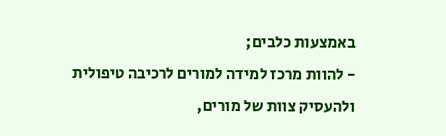באמצעות כלבים;
- להוות מרכז למידה למורים לרכיבה טיפולית ולהעסיק צוות של מורים,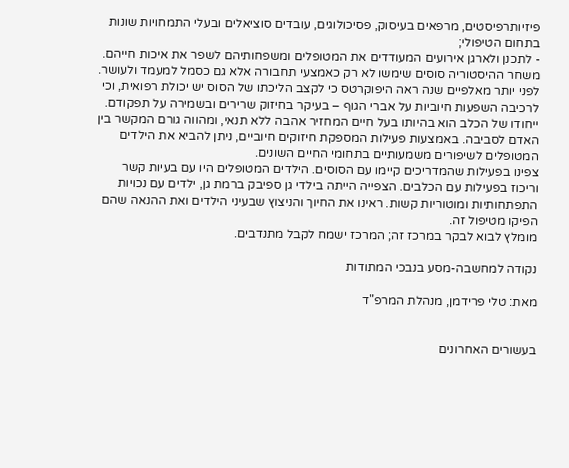פיזיותרפיסטים, מרפאים בעיסוק, פסיכולוגים, עובדים סוציאלים ובעלי התמחויות שונות בתחום הטיפולי;
- לתכנן ולארגן אירועים המעודדים את המטופלים ומשפחותיהם לשפר את איכות חייהם.
משחר ההיסטוריה סוסים שימשו לא רק כאמצעי תחבורה אלא גם כסמל למעמד ולעושר. לפני יותר מאלפיים שנה ראה היפוקרטס כי לקצב הליכתו של הסוס יש יכולת רפואית, וכי לרכיבה השפעות חיוביות על אברי הגוף – בעיקר בחיזוק שרירים ובשמירה על תפקודם.
ייחודו של הכלב הוא בהיותו בעל חיים המחזיר אהבה ללא תנאי, ומהווה גורם המקשר בין האדם לסביבה. באמצעות פעילות המספקת חיזוקים חיוביים, ניתן להביא את הילדים המטופלים לשיפורים משמעותיים בתחומי החיים השונים.
צפינו בפעילות שהמדריכים קיימו עם הסוסים. הילדים המטופלים היו עם בעיות קשר וריכוז בפעילות עם הכלבים. הצפייה הייתה בילדי גן ספיבק ברמת גן, ילדים עם נכויות התפתחותיות ומוטוריות קשות. ראינו את החיוך והניצוץ שבעיני הילדים ואת ההנאה שהם הפיקו מטיפול זה.
מומלץ לבוא לבקר במרכז זה; המרכז ישמח לקבל מתנדבים.

נקודה למחשבה-מסע בנבכי המתודות

מאת: טלי פרידמן, מנהלת המרפ"ד


בעשורים האחרונים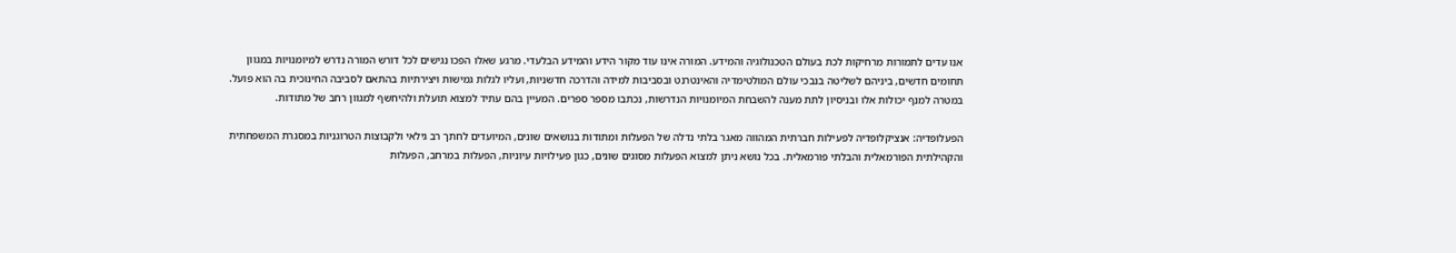אנו עדים לתמורות מרחיקות לכת בעולם הטכנולוגיה והמידע. המורה אינו עוד מקור הידע והמידע הבלעדי. מרגע שאלו הפכו נגישים לכל דורש המורה נדרש למיומנויות במגוון תחומים חדשים, ביניהם לשליטה בנבכי עולם המולטימדיה והאינטרנט ובסביבות למידה והדרכה חדשניות, ועליו לגלות גמישות ויצירתיות בהתאם לסביבה החינוכית בה הוא פועל. במטרה למנף יכולות אלו ובניסיון לתת מענה להשבחת המיומנויות הנדרשות, נכתבו מספר ספרים. המעיין בהם עתיד למצוא תועלת ולהיחשף למגוון רחב של מתודות.

הפעלופדיה: אנציקלופדיה לפעילות חברתית המהווה מאגר בלתי נדלה של הפעלות ומתודות בנושאים שונים, המיועדים לחתך רב גילאי ולקבוצות הטרוגניות במסגרת המשפחתית והקהילתית הפורמאלית והבלתי פורמאלית. בכל נושא ניתן למצוא הפעלות מסוגים שונים, כגון פעילויות עיוניות, הפעלות במרחב, הפעלות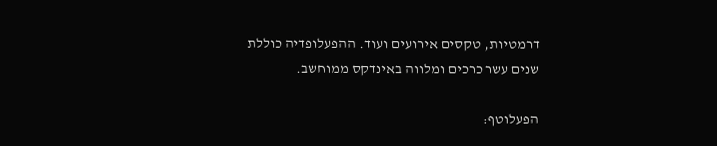דרמטיות, טקסים אירועים ועוד. ההפעלופדיה כוללת שנים עשר כרכים ומלווה באינדקס ממוחשב.

הפעלוטף: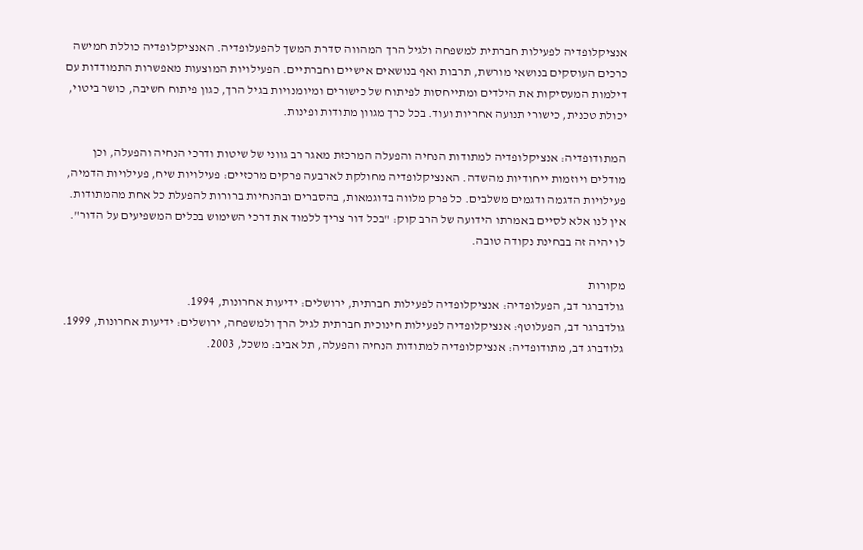אנציקלופדיה לפעילות חברתית למשפחה ולגיל הרך המהווה סדרת המשך להפעלופדיה. האנציקלופדיה כוללת חמישה כרכים העוסקים בנושאי מורשת, תרבות ואף בנושאים אישיים וחברתיים. הפעילויות המוצעות מאפשרות התמודדות עם דילמות המעסיקות את הילדים ומתייחסות לפיתוח של כישורים ומיומנויות בגיל הרך, כגון פיתוח חשיבה, כושר ביטוי, יכולת טכנית, כישורי תנועה אחריות ועוד. בכל כרך מגוון מתודות ופינות.

המתודופדיה: אנציקלופדיה למתודות הנחיה והפעלה המרכזת מאגר רב גווני של שיטות ודרכי הנחיה והפעלה, וכן מודלים ויוזמות ייחודיות מהשדה. האנציקלופדיה מחולקת לארבעה פרקים מרכזיים: פעילויות שיח, פעילויות הדמיה, פעילויות הדגמה ודגמים משלבים. כל פרק מלווה בדוגמאות, בהסברים ובהנחיות ברורות להפעלת כל אחת מהמתודות.
אין לנו אלא לסיים באמרתו הידועה של הרב קוק: "בכל דור צריך ללמוד את דרכי השימוש בכלים המשפיעים על הדור". לו יהיה זה בבחינת נקודה טובה.

מקורות
גולדברגר דב, הפעלופדיה: אנציקלופדיה לפעילות חברתית, ירושלים: ידיעות אחרונות, 1994.
גולדברגר דב, הפעלוטף: אנציקלופדיה לפעילות חינוכית חברתית לגיל הרך ולמשפחה, ירושלים: ידיעות אחרונות, 1999.
גלודברג דב, מתודופדיה: אנציקלופדיה למתודות הנחיה והפעלה, תל אביב: משכל, 2003.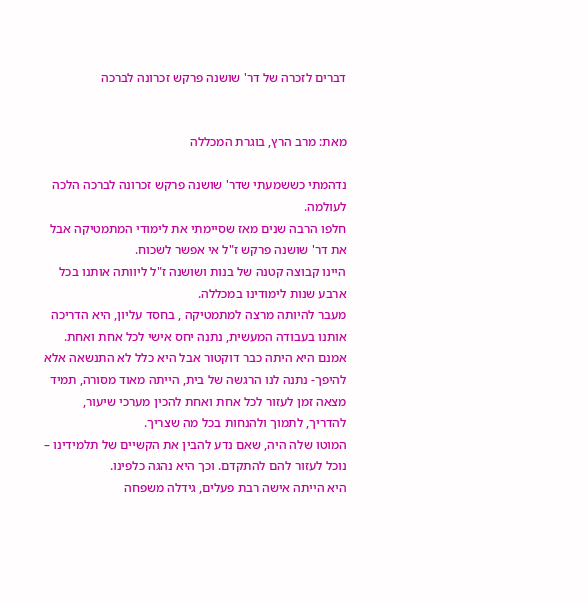דברים לזכרה של דר' שושנה פרקש זכרונה לברכה


מאת: מרב הרץ, בוגרת המכללה

נדהמתי כששמעתי שדר' שושנה פרקש זכרונה לברכה הלכה לעולמה.
חלפו הרבה שנים מאז שסיימתי את לימודי המתמטיקה אבל את דר' שושנה פרקש ז"ל אי אפשר לשכוח.
היינו קבוצה קטנה של בנות ושושנה ז"ל ליוותה אותנו בכל ארבע שנות לימודינו במכללה.
מעבר להיותה מרצה למתמטיקה , בחסד עליון, היא הדריכה אותנו בעבודה המעשית, נתנה יחס אישי לכל אחת ואחת. אמנם היא היתה כבר דוקטור אבל היא כלל לא התנשאה אלא להיפך- נתנה לנו הרגשה של בית, הייתה מאוד מסורה, תמיד מצאה זמן לעזור לכל אחת ואחת להכין מערכי שיעור, להדריך, לתמוך ולהנחות בכל מה שצריך.
המוטו שלה היה, שאם נדע להבין את הקשיים של תלמידינו – נוכל לעזור להם להתקדם. וכך היא נהגה כלפינו.
היא הייתה אישה רבת פעלים, גידלה משפחה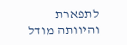לתפארת והיוותה מודל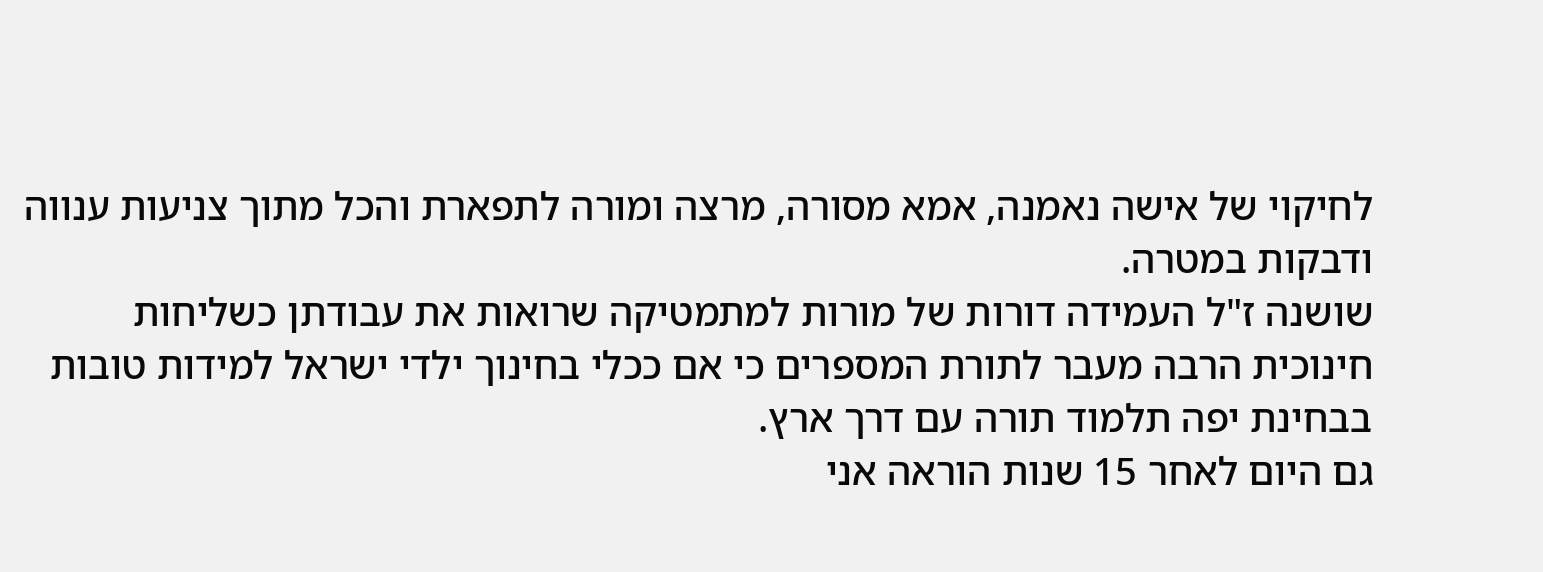לחיקוי של אישה נאמנה, אמא מסורה, מרצה ומורה לתפארת והכל מתוך צניעות ענווה ודבקות במטרה.
שושנה ז"ל העמידה דורות של מורות למתמטיקה שרואות את עבודתן כשליחות חינוכית הרבה מעבר לתורת המספרים כי אם ככלי בחינוך ילדי ישראל למידות טובות בבחינת יפה תלמוד תורה עם דרך ארץ.
גם היום לאחר 15 שנות הוראה אני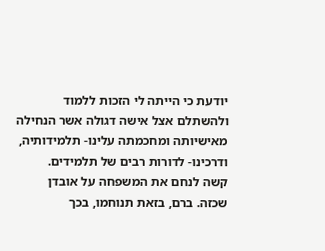יודעת כי הייתה לי הזכות ללמוד ולהשתלם אצל אישה דגולה אשר הנחילה מאישיותה ומחכמתה עלינו- תלמידותיה, ודרכינו- לדורות רבים של תלמידים.
קשה לנחם את המשפחה על אובדן שכזה. ברם, בזאת תנוחמו, בכך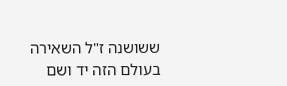ששושנה ז"ל השאירה בעולם הזה יד ושם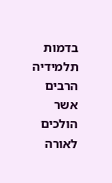בדמות תלמידיה הרבים אשר הולכים לאורה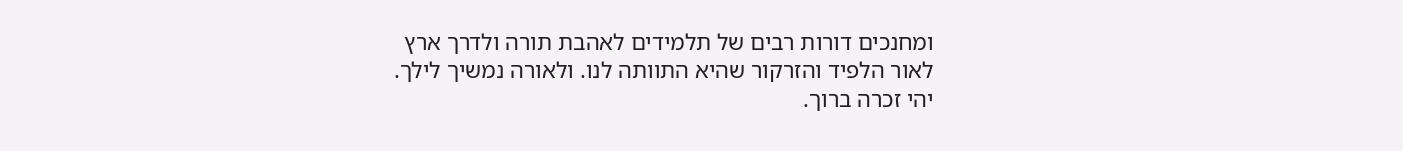ומחנכים דורות רבים של תלמידים לאהבת תורה ולדרך ארץ לאור הלפיד והזרקור שהיא התוותה לנו. ולאורה נמשיך לילך.
יהי זכרה ברוך.